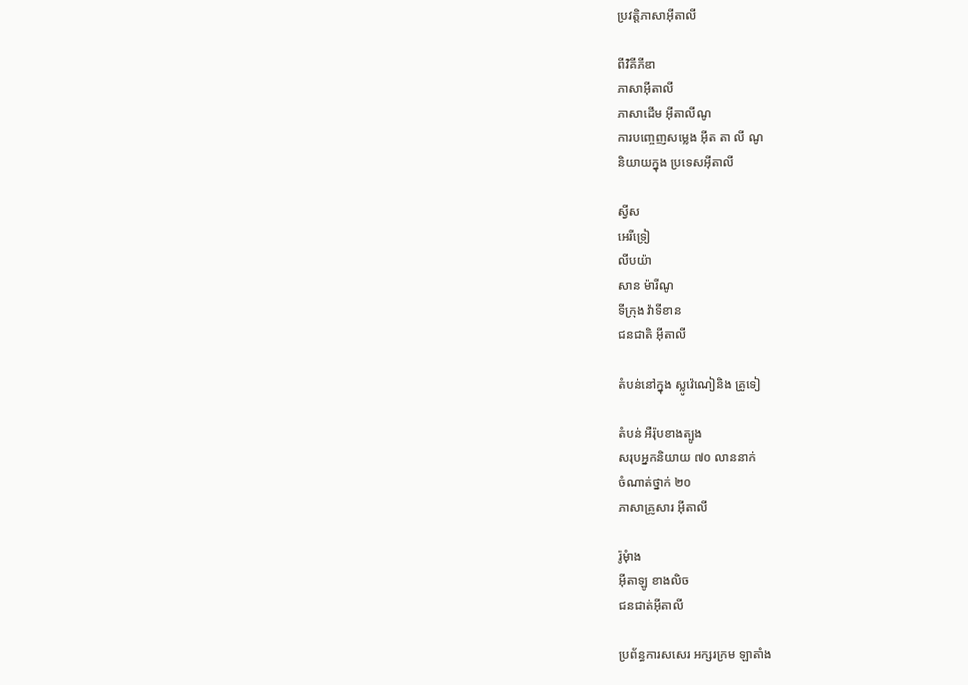ប្រវត្តិភាសាអ៊ីតាលី

ពីវិគីភីឌា
ភាសាអ៊ីតាលី
ភាសាដើម អ៊ីតាលីណូ
ការបញ្ចេញសម្លេង អ៊ីត តា លី ណូ
និយាយក្នុង ប្រទេសអ៊ីតាលី

ស្វីស
អេរីទ្រៀ
លីបយ៉ា
សាន ម៉ារីណូ
ទីក្រុង វ៉ាទីខាន
ជនជាតិ អ៊ីតាលី

តំបន់នៅក្នុង ស្លូវ៉េណៀនិង គ្រូទៀ

តំបន់ អឺរ៉ុបខាងត្បូង
សរុបអ្នកនិយាយ ៧០ លាននាក់
ចំណាត់ថ្នាក់ ២០
ភាសាគ្រូសារ អ៊ីតាលី

រ៉ូមុំាង
អ៊ីតាឡូ ខាងលិច
ជនជាត់អ៊ីតាលី

ប្រព័ន្ធការសសេរ អក្សរក្រម ឡាតាំង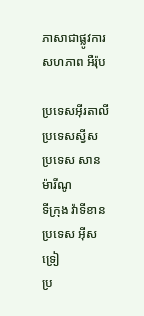ភាសាជាផ្លូវការ សហភាព អឺរ៉ុប

ប្រទេសអ៊ីរតាលី
ប្រទេសស្វីស
ប្រទេស សាន ម៉ារីណូ
ទីក្រុង វ៉ាទីខាន
ប្រទេស អ៊ីសទ្រៀ
ប្រ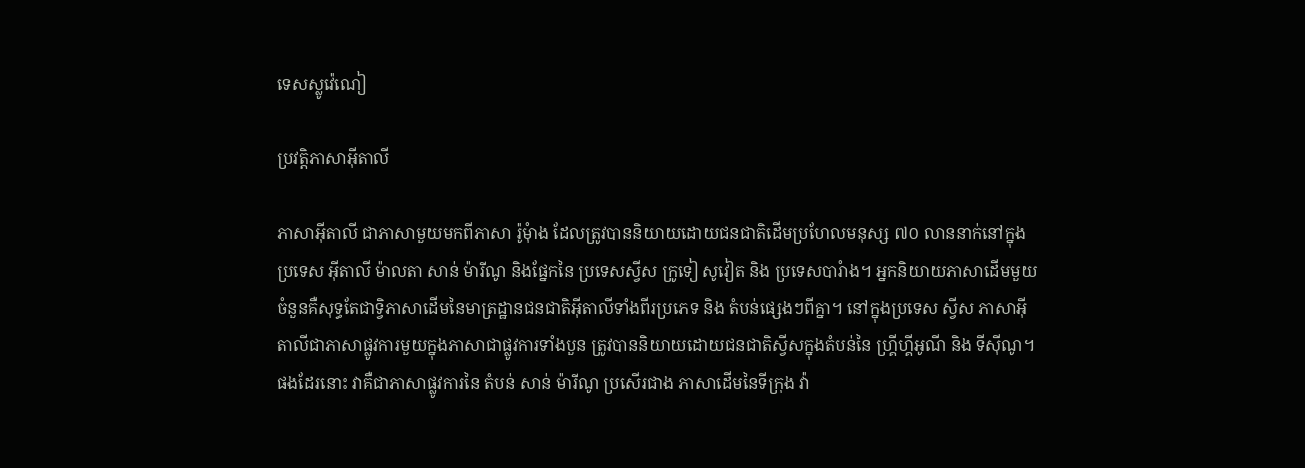ទេសស្លូវ៉េណៀ

ប្រវត្តិភាសាអ៊ីតាលី

ភាសាអ៊ីតាលី ជាភាសាមួយមកពីភាសា រ៉ូមុំាង ដែលត្រូវបាននិយាយដោយជនជាតិដើមប្រហែលមនុស្ស ៧០ លាននាក់នៅក្នុងប្រទេស អ៊ីតាលី ម៉ាលតា សាន់ ម៉ារីណូ និងផ្នែកនៃ ប្រទេសស្វីស ក្រូទៀ សូវៀត និង ប្រទេសបារំាង។ អ្នកនិយាយភាសាដើមមួយចំនួនគឺសុទ្ធតែជាទ្វិភាសាដើមនៃមាត្រដ្ឋានជនជាតិអ៊ីតាលីទាំងពីរប្រភេទ និង តំបន់ផ្សេងៗពីគ្នា។ នៅក្នុងប្រទេស ស្វីស ភាសាអ៊ីតាលីជាភាសាផ្លូវការមួយក្នុងភាសាជាផ្លូវការទាំងបួន ត្រូវបាននិយាយដោយជនជាតិស្វីសក្នុងតំបន់នៃ ហ្រ្គីហ្គីអូណី និង ទីស៊ីណូ។ ផងដែរនោះ វាគឺជាភាសាផ្លូវការនៃ តំបន់ សាន់ ម៉ារីណូ ប្រសើរជាង ភាសាដើមនៃទីក្រុង វ៉ា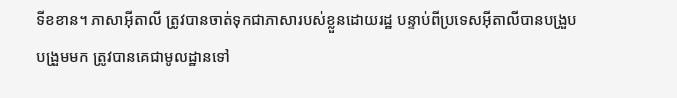ទីខខាន។ ភាសាអ៊ីតាលី ត្រូវបានចាត់ទុកជាភាសារបស់ខ្លួនដោយរដ្ឋ បន្ទាប់ពីប្រទេសអ៊ីតាលីបានបង្រួបបង្រួមមក ត្រូវបានគេជាមូលដ្ឋានទៅ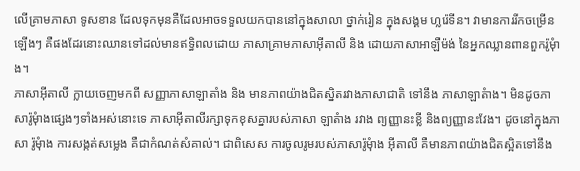លើគ្រាមភាសា ទូសខាន ដែលទុកមុនគឺដែលអាចទទួលយកបាននៅក្នុងសាលា ថ្នាក់រៀន ក្នុងសង្គម ហ្លរ៉េទីន។ វាមានការរីកចម្រើនឡើងៗ គឺផងដែរនោះឈានទៅដល់មានឥទិ្ធពលដោយ ភាសាគ្រាមភាសាអ៊ីតាលី និង ដោយភាសាអាឡឺម៉ង់ នៃអ្នកឈ្លានពានពួករ៉ូមុំាង។
ភាសាអ៊ីតាលី ក្លាយចេញមកពី សញ្ញាភាសាឡាតាំង និង មានភាពយ៉ាងជិតស្និតរវាងភាសាជាតិ ទៅនឹង ភាសាឡាតំាង។ មិនដូចភាសារ៉ូមុំាងផេ្សងៗទាំងអស់នោះទេ ភាសាអ៊ីតាលីរក្សាទុកខុសគ្នារបស់ភាសា ឡាតំាង រវាង ព្យញ្ញានះខ្លី និងព្យញ្ញានះវែង។ ដូចនៅក្នុងភាសា រ៉ូមុំាង ការសង្កត់សម្លេង គឺជាកំណត់សំគាល់។ ជាពិសេស ការចូលរូមរបស់ភាសារ៉ូមុំាង អ៊ីតាលី គឺមានភាពយ៉ាងជិតស្អិតទៅនឹង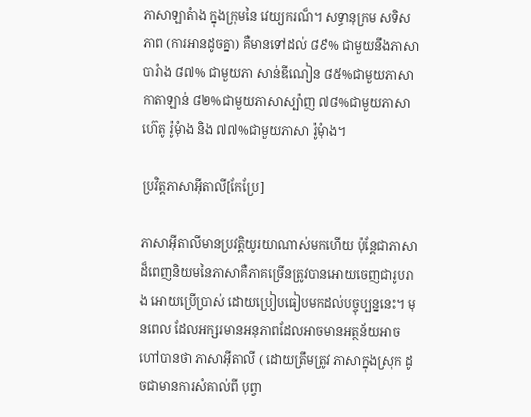ភាសាឡាតំាង ក្នុងក្រុមនៃ វេយ្យករណ៏។ សទ្ធានុក្រម សទិសភាព (ការអានដូចគ្នា) គឺមានទៅដល់ ៨៩% ជាមួយនឹងភាសាបារំាង ៨៧% ជាមួយភា សាន់ឌីណៀន ៨៥%ជាមួយភាសា កាតាឡាន់ ៨២%ជាមួយភាសាស្ប៉ាញ ៧៨%ជាមួយភាសា ហ៊េតូ រ៉ូមុំាង និង ៧៧%ជាមួយភាសា រ៉ូមុំាង។

ប្រវិត្តភាសាអ៊ីតាលី[កែប្រែ]

ភាសាអ៊ីតាលីមានប្រវត្តិយូរយាណាស់មកហើយ ប៉ុន្តែជាភាសាដ៏ពេញនិយមនៃភាសាគឺភាគច្រើនត្រូវបានអោយចេញជារូបរាង អោយប្រើប្រាស់ ដោយប្រៀបធៀបមកដល់បច្ចុប្បន្ននេះ។ មុនពេល ដែលអក្សរមានអនុភាពដែលអាចមានអត្ថន័យអាចហៅបានថា ភាសាអ៊ីតាលី ( ដោយត្រឹមត្រូវ ភាសាក្នុងស្រុក ដូចជាមានការសំគាល់ពី បុព្វា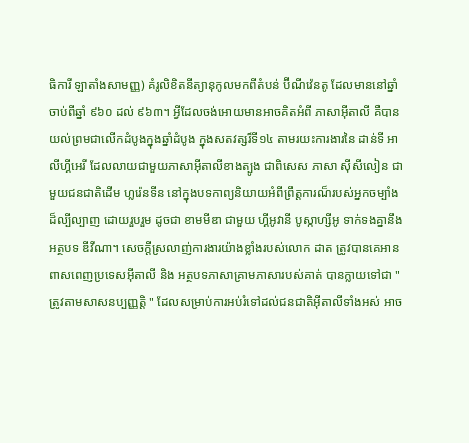ធិការី ឡាតាំងសាមញ្ញ) គំរូលិខិតនីត្យានុកូលមកពីតំបន់ ប៊ីណីវ៉េនតូ ដែលមាននៅឆ្នាំ ចាប់ពីឆ្នាំ ៩៦០ ដល់ ៩៦៣។ អ្វីដែលចង់អោយមានអាចគិតអំពី ភាសាអ៊ីតាលី គឺបានយល់ព្រមជាលើកដំបូងក្នុងឆ្នាំដំបូង ក្នុងសតវត្សរ៏ទី១៤ តាមរយះការងារនៃ ដាន់ទី អាលីហ្គីអេរី ដែលលាយជាមួយភាសាអ៊ីតាលីខាងត្បូង ជាពិសេស ភាសា ស៊ីសីលៀន ជាមួយជនជាតិដើម ហ្លរ៉េនទីន នៅក្នុងបទកាព្យនិយាយអំពីព្រឹត្តការណ៏របស់អ្នកចម្បាំង ដ៏ល្បីល្បាញ ដោយរួបរួម ដូចជា ខាមមីឌា ជាមួយ ហ្គីអូវានី បូស្កាហ្សីអូ ទាក់ទងគ្នានឹងអត្ថបទ ឌីវីណា។ សេចក្តីស្រលាញ់ការងារយ៉ាងខ្លាំងរបស់លោក ដាត ត្រូវបានគេអានពាសពេញប្រទេសអ៊ីតាលី និង អត្ថបទភាសាគ្រាមភាសារបស់គាត់ បានក្លាយទៅជា " ត្រូវតាមសាសនប្បញ្ញត្តិ " ដែលសម្រាប់ការអប់រំទៅដល់ជនជាតិអ៊ីតាលីទាំងអស់ អាច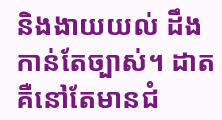និងងាយយល់ ដឹងកាន់តែច្បាស់។ ដាត គឺនៅតែមានជំ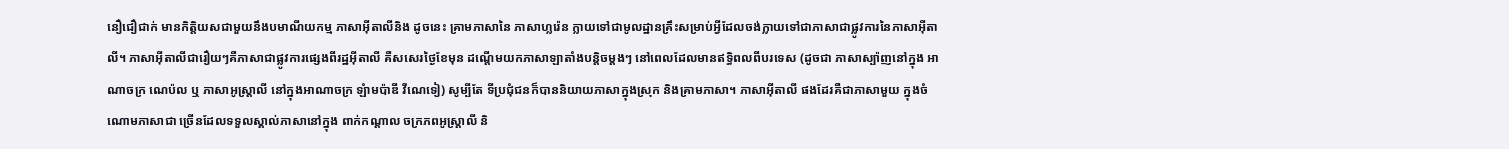នឿជឿជាក់ មានកិត្តិយសជាមួយនឹងបមាណីយកម្ម ភាសាអ៊ីតាលីនិង ដូចនេះ គ្រាមភាសានៃ ភាសាហ្លរ៉េន ក្លាយទៅជាមូលដ្ឋានគ្រឹះសម្រាប់អ្វីដែលចង់ក្លាយទៅជាភាសាជាផ្លូវការនៃភាសាអ៊ីតាលី។ ភាសាអ៊ីតាលីជារឿយៗគឺភាសាជាផ្លូវការផ្សេងពីរដ្ឋអ៊ីតាលី គឺសសេរថ្ងៃខែមុន ដណើ្តមយកភាសាឡាតាំងបន្តិចម្តងៗ នៅពេលដែលមានឥទ្ធិពលពីបរទេស (ដូចជា ភាសាស្ប៉ាញនៅក្នុង អាណាចក្រ ណេប៉ល ឬ ភាសាអូស្រ្តាលី នៅក្នុងអាណាចក្រ ឡំាមប៉ាឌី វីណេទៀ) សូម្បីតែ ទីប្រជុំជនក៏បាននិយាយភាសាក្នុងស្រុក និងគ្រាមភាសា។ ភាសាអ៊ីតាលី ផងដែរគឺជាភាសាមួយ ក្នុងចំណោមភាសាជា ច្រើនដែលទទួលស្គាល់ភាសានៅក្នុង ពាក់កណ្តាល ចក្រភពអូស្រ្តាលី និ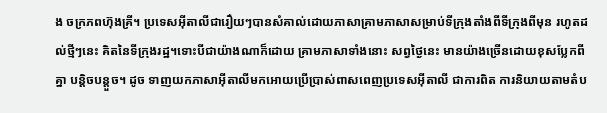ង ចក្រភពហ៊ុងគ្រី។ ប្រទេសអ៊ីតាលីជារឿយៗបានសំគាល់ដោយភាសាគ្រាមភាសាសម្រាប់ទីក្រុងតាំងពីទីក្រុងពីមុន រហូតដល់ថ្មីៗនេះ គិតនៃទីក្រុងរដ្ឋ។ទោះបីជាយ៉ាងណាក៏ដោយ គ្រាមភាសាទាំងនោះ សព្វថ្ងៃនេះ មានយ៉ាងច្រើនដោយខុសប្លែកពីគ្នា បន្តិចបន្តួច។ ដូច ទាញយកភាសាអ៊ីតាលីមកអោយប្រើប្រាស់ពាសពេញប្រទេសអ៊ីតាលី ជាការពិត ការនិយាយតាមតំប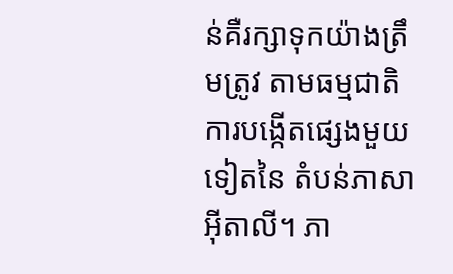ន់គឺរក្សាទុកយ៉ាងត្រឹមត្រូវ តាមធម្មជាតិ ការបង្កើតផ្សេងមួយទៀតនៃ តំបន់ភាសាអ៊ីតាលី។ ភា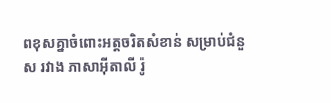ពខុសគ្នាចំពោះអត្តចរិតសំខាន់ សម្រាប់ជំនួស រវាង ភាសាអ៊ីតាលី រ៉ូ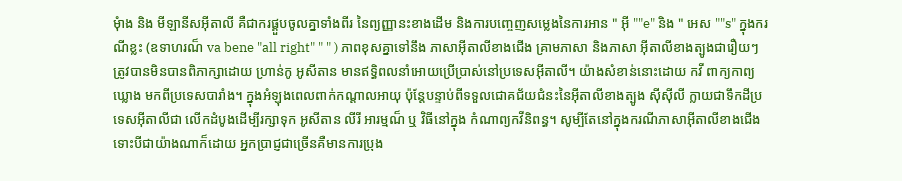មុំាង និង មីឡានីសអ៊ីតាលី គឺជាករផ្គួបចូលគ្នាទាំងពីរ នៃព្យញ្ញានះខាងដើម និងការបញ្ចេញសម្លេងនៃការអាន " អ៊ី ""e" និង " អេស ""s" ក្នុងករណីខ្លះ (ឧទាហរណ៏ va bene "all right" " " ) ភាពខុសគ្នាទៅនឹង ភាសាអ៊ីតាលីខាងជើង គ្រាមភាសា និងភាសា អ៊ីតាលីខាងត្បូងជារឿយៗត្រូវបានមិនបានពិភាក្សាដោយ ហ្រាន់កូ អូសីតាន មានឥទិ្ធពលនាំអោយប្រើប្រាស់នៅប្រទេសអ៊ីតាលី។ យ៉ាងសំខាន់នោះដោយ កវី ពាក្យកាព្យឃ្លោង មកពីប្រទេសបារាំង។ ក្នុងអំឡុងពេលពាក់កណ្តាលអាយុ ប៉ុន្តែបន្ទាប់ពីទទួលជោគជ័យជំនះនៃអ៊ីតាលីខាងត្បូង ស៊ីស៊ីលី ក្លាយជាទឹកដីប្រទេសអ៊ីតាលីជា លើកដំបូងដើម្បីរក្សាទុក អូសីតាន លីរី អារម្មណ៏ ឬ វិធីនៅក្នុង កំណាព្យកវីនិពន្ធ។ សូម្បីតែនៅក្នុងករណីភាសាអ៊ីតាលីខាងជើង ទោះបីជាយ៉ាងណាក៏ដោយ អ្នកប្រាជ្ញជាច្រើនគឺមានការប្រុង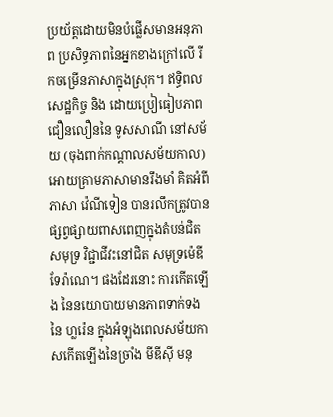ប្រយ័ត្តដោយមិនបំផ្លើសមានអនុភាព ប្រសិទ្ធភាពនៃអ្នកខាងក្រៅលើ រីកចម្រើនភាសាក្នុងស្រុក។ ឥទិ្ធពលសេដ្ឋកិច្ច និង ដោយប្រៀធៀបភាពជឿនលឿននៃ ទូសសាណី នៅសម័យ (ចុងពាក់កណ្តាលសម័យកាល) អោយគ្រាមភាសាមានរឹងមាំ គិតអំពីភាសា វ៉េណីទៀន បានរលឹកត្រូវបានផ្សព្វផ្សាយពាសពេញក្នុងតំបន់ជិតសមុទ្រ វិជ្ជាជីវះនៅជិត សមុទ្រម៉េឌីទែរ៉ាណេ។ ផងដែរនោះ ការកើតឡើង នៃនយោបាយមានភាពទាក់ទងនៃ ហ្លរ៉េន ក្នុងអំឡុងពេលសម័យកាសកើតឡើងនៃច្រាំង មីឌីស៊ី មនុ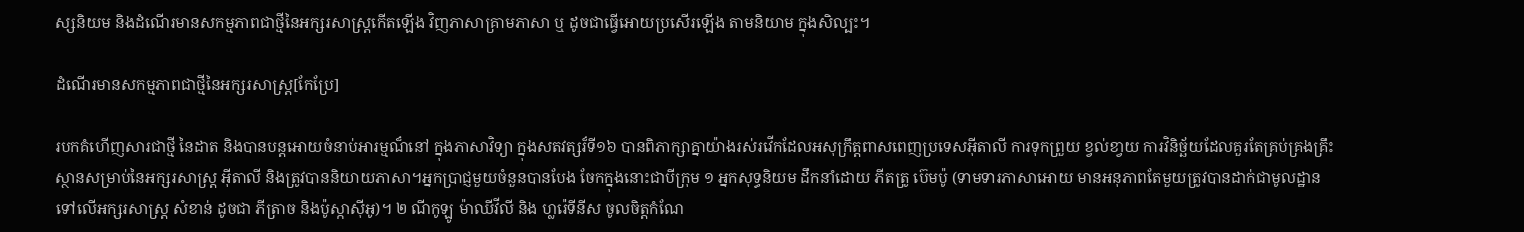ស្សនិយម និងដំណើរមានសកម្មភាពជាថ្មីនៃអក្សរសាស្ត្រកើតឡើង វិញភាសាគ្រាមភាសា ឬ ដូចជាធ្វើអោយប្រសើរឡើង តាមនិយាម ក្នុងសិល្បះ។

ដំណើរមានសកម្មភាពជាថ្មីនៃអក្សរសាស្ត្រ[កែប្រែ]

របកគំហើញសារជាថ្មី នៃដាត និងបានបន្តអោយចំនាប់អារម្មណ៏នៅ ក្នុងភាសាវិទ្យា ក្នុងសតវត្សរ៏ទី១៦ បានពិភាក្សាគ្នាយ៉ាងរស់រវើកដែលអសុក្រឹត្តពាសពេញប្រទេសអ៊ីតាលី ការទុកព្រួយ ខ្វល់ខា្វយ ការវិនិច្ឆ័យដែលគួរតែគ្រប់គ្រងគ្រឹះស្ថានសម្រាប់នៃអក្សរសាស្ត្រ អ៊ីតាលី និងត្រូវបាននិយាយភាសា។អ្នកប្រាជ្ញមួយចំនួនបានបែង ចែកក្នុងនោះជាបីក្រុម ១ អ្នកសុទ្ធនិយម ដឹកនាំដោយ ភីតត្រូ ប៊េមប៉ូ (ទាមទារភាសាអោយ មានអនុភាពតែមួយត្រូវបានដាក់ជាមូលដ្ឋាន ទៅលើអក្សរសាស្ត្រ សំខាន់ ដូចជា ភីត្រាច និងប៉ូស្កាស៊ីអូ)។ ២ ណីកូឡូ ម៉ាឈីវីលី និង ហ្លរ៉េទីនីស ចូលចិត្តកំណែ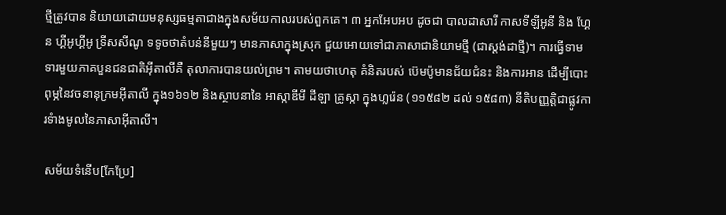ថ្មីត្រូវបាន និយាយដោយមនុស្សធម្មតាជាងក្នុងសម័យកាលរបស់ពួកគេ។ ៣ អ្នកអែបអប ដូចជា បាលដាសារី កាសទីឡីអូនី និង ហ្គែន ហ្គីអូហ្គីអូ ទ្រីសសីណូ ទទូចថាតំបន់នីមួយៗ មានភាសាក្នុងស្រុក ជួយអោយទៅជាភាសាជានិយាមថ្មី (ជាស្តង់ដាថ្មី)។ ការធ្វើទាមទារមួយភាគបួនជនជាតិអ៊ីតាលីគឺ តុលាការបានយល់ព្រម។ តាមយថាហេតុ គំនិតរបស់ ប៊េមប៉ូមានជ័យជំនះ និងការអាន ដើម្បីបោះពុម្ភនៃវចនានុក្រមអ៊ីតាលី ក្នុង១៦១២ និងស្ថាបនានៃ អាស្កាឌីមី ដីឡា គ្រូស្កា ក្នុងហ្លរ៉េន (១១៥៨២ ដល់ ១៥៨៣) នីតិបញ្ញត្តិជាផ្លូវការទំាងមូលនៃភាសាអ៊ីតាលី។

សម័យទំនើប[កែប្រែ]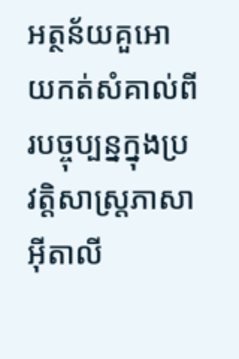អត្ថន័យគួអោយកត់សំគាល់ពីរបច្ចុប្បន្នក្នុងប្រវត្តិសាស្រ្តភាសា អ៊ីតាលី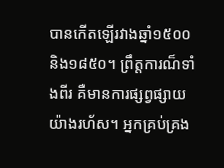បានកើតឡើរវាងឆ្នាំ១៥០០ និង១៨៥០។ ព្រឹត្តការណ៏ទាំងពីរ គឺមានការផ្សព្វផ្សាយយ៉ាងរហ័ស។ អ្នកគ្រប់គ្រង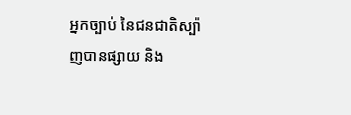អ្នកច្បាប់ នៃជនជាតិស្ប៉ាញបានផ្សាយ និង